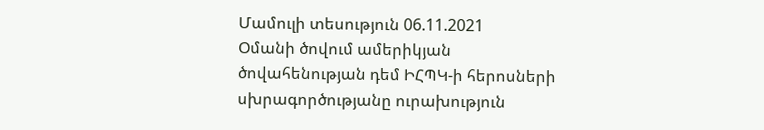Մամուլի տեսություն 06.11.2021
Օմանի ծովում ամերիկյան ծովահենության դեմ ԻՀՊԿ-ի հերոսների սխրագործությանը ուրախություն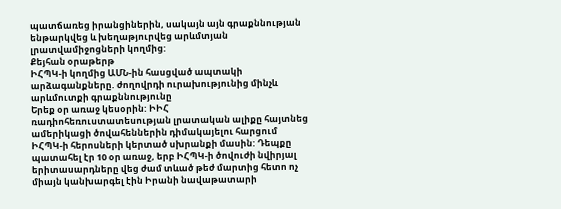պատճառեց իրանցիներին, սակայն այն գրաքննության ենթարկվեց և խեղաթյուրվեց արևմտյան լրատվամիջոցների կողմից:
Քեյհան օրաթերթ
ԻՀՊԿ-ի կողմից ԱՄՆ-ին հասցված ապտակի արձագանքները. ժողովրդի ուրախությունից մինչև արևմուտքի գրաքննությունը
Երեք օր առաջ կեսօրին: ԻԻՀ ռադիոհեռուստատեսության լրատական ալիքը հայտնեց ամերիկացի ծովահեններին դիմակայելու հարցում ԻՀՊԿ-ի հերոսների կերտած սխրանքի մասին: Դեպքը պատահել էր 10 օր առաջ, երբ ԻՀՊԿ-ի ծովուժի նվիրյալ երիտասարդները վեց ժամ տևած թեժ մարտից հետո ոչ միայն կանխարգել էին Իրանի նավաթատարի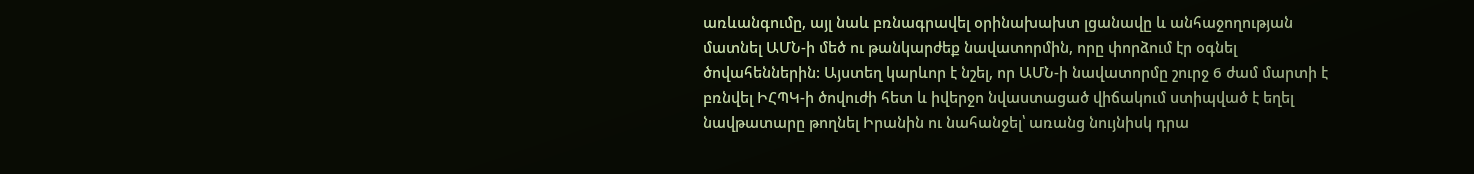առևանգումը, այլ նաև բռնագրավել օրինախախտ լցանավը և անհաջողության մատնել ԱՄՆ-ի մեծ ու թանկարժեք նավատորմին, որը փորձում էր օգնել ծովահեններին: Այստեղ կարևոր է նշել, որ ԱՄՆ-ի նավատորմը շուրջ 6 ժամ մարտի է բռնվել ԻՀՊԿ-ի ծովուժի հետ և իվերջո նվաստացած վիճակում ստիպված է եղել նավթատարը թողնել Իրանին ու նահանջել՝ առանց նույնիսկ դրա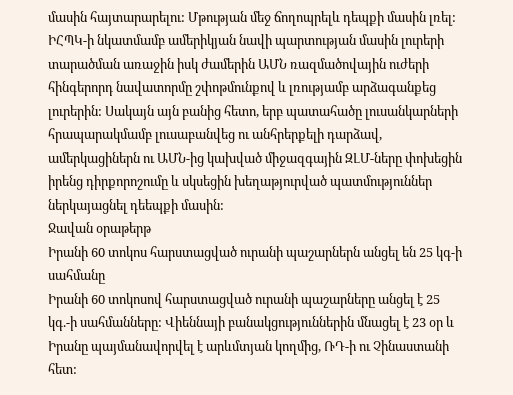մասին հայտարարելու: Մթության մեջ ճողոպրելև դեպքի մասին լռել: ԻՀՊԿ-ի նկատմամբ ամերիկյան նավի պարտության մասին լուրերի տարածման առաջին իսկ ժամերին ԱՄՆ ռազմածովային ուժերի հինգերորդ նավատորմը շփոթմունքով և լռությամբ արձագանքեց լուրերին: Սակայն այն բանից հետո, երբ պատահածը լուսանկարների հրապարակմամբ լուսաբանվեց ու անհրերքելի դարձավ, ամերկացիներն ու ԱՄՆ-ից կախված միջազգային ԶԼՄ-ները փոխեցին իրենց դիրքորոշումը և սկսեցին խեղաթյուրված պատմություններ ներկայացնել դեեպքի մասին:
Ջավան օրաթերթ
Իրանի 60 տոկոս հարստացված ուրանի պաշարներն անցել են 25 կգ-ի սահմանը
Իրանի 60 տոկոսով հարստացված ուրանի պաշարները անցել է 25 կգ.-ի սահմանները: Վիեննայի բանակցություններին մնացել է 23 օր և Իրանը պայմանավորվել է արևմտյան կողմից, ՌԴ-ի ու Չինաստանի հետ: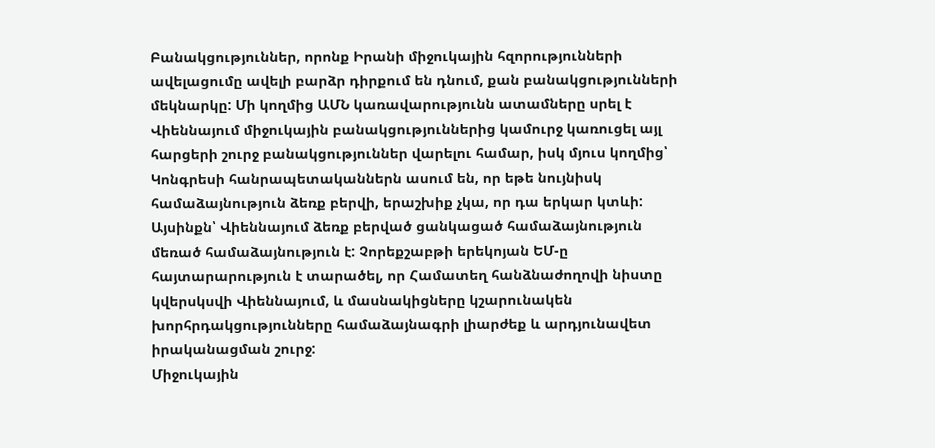Բանակցություններ, որոնք Իրանի միջուկային հզորությունների ավելացումը ավելի բարձր դիրքում են դնում, քան բանակցությունների մեկնարկը: Մի կողմից ԱՄՆ կառավարությունն ատամները սրել է Վիեննայում միջուկային բանակցություններից կամուրջ կառուցել այլ հարցերի շուրջ բանակցություններ վարելու համար, իսկ մյուս կողմից՝ Կոնգրեսի հանրապետականներն ասում են, որ եթե նույնիսկ համաձայնություն ձեռք բերվի, երաշխիք չկա, որ դա երկար կտևի: Այսինքն՝ Վիեննայում ձեռք բերված ցանկացած համաձայնություն մեռած համաձայնություն է: Չորեքշաբթի երեկոյան ԵՄ-ը հայտարարություն է տարածել, որ Համատեղ հանձնաժողովի նիստը կվերսկսվի Վիեննայում, և մասնակիցները կշարունակեն խորհրդակցությունները համաձայնագրի լիարժեք և արդյունավետ իրականացման շուրջ:
Միջուկային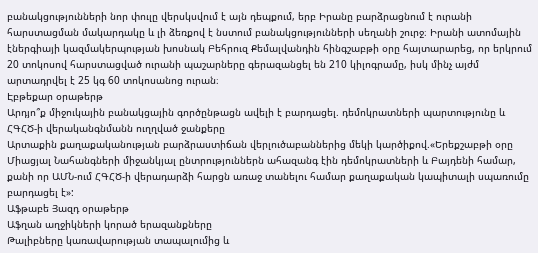բանակցությունների նոր փուլը վերսկսվում է այն դեպքում, երբ Իրանը բարձրացնում է ուրանի հարստացման մակարդակը և լի ձեռքով է նստում բանակցությունների սեղանի շուրջ։ Իրանի ատոմային էներգիայի կազմակերպության խոսնակ Բեհրուզ Քեմալվանդին հինգշաբթի օրը հայտարարեց, որ երկրում 20 տոկոսով հարստացված ուրանի պաշարները գերազանցել են 210 կիլոգրամը, իսկ մինչ այժմ արտադրվել է 25 կգ 60 տոկոսանոց ուրան։
Էբթեքար օրաթերթ
Արդյո՞ք միջուկային բանակցային գործընթացն ավելի է բարդացել. դեմոկրատների պարտությունը և ՀԳՀԾ-ի վերականգնմանն ուղղված ջանքերը
Արտաքին քաղաքականության բարձրաստիճան վերլուծաբաններից մեկի կարծիքով.«Երեքշաբթի օրը Միացյալ Նահանգների միջանկյալ ընտրություններն ահազանգ էին դեմոկրատների և Բայդենի համար, քանի որ ԱՄՆ-ում ՀԳՀԾ-ի վերադարձի հարցն առաջ տանելու համար քաղաքական կապիտալի սպառումը բարդացել է»:
Աֆթաբե Յազդ օրաթերթ
Աֆղան աղջիկների կորած երազանքները
Թալիբները կառավարության տապալումից և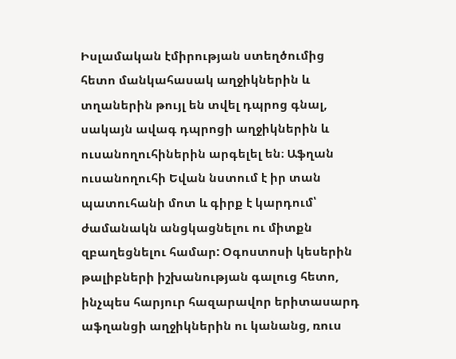Իսլամական էմիրության ստեղծումից հետո մանկահասակ աղջիկներին և տղաներին թույլ են տվել դպրոց գնալ, սակայն ավագ դպրոցի աղջիկներին և ուսանողուհիներին արգելել են։ Աֆղան ուսանողուհի Եվան նստում է իր տան պատուհանի մոտ և գիրք է կարդում՝ ժամանակն անցկացնելու ու միտքն զբաղեցնելու համար: Օգոստոսի կեսերին թալիբների իշխանության գալուց հետո, ինչպես հարյուր հազարավոր երիտասարդ աֆղանցի աղջիկներին ու կանանց, ռուս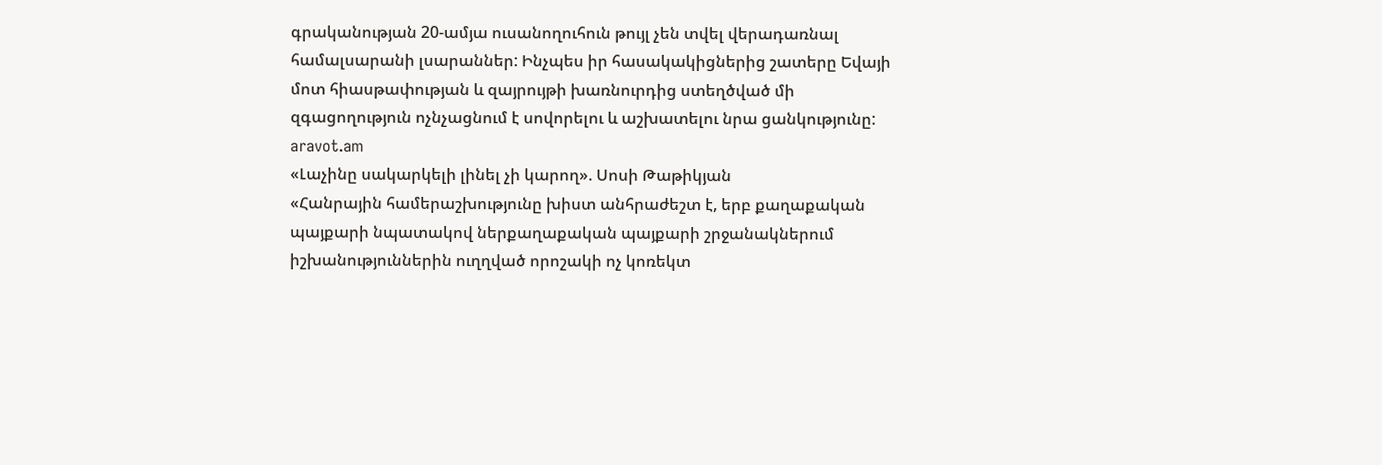գրականության 20-ամյա ուսանողուհուն թույլ չեն տվել վերադառնալ համալսարանի լսարաններ: Ինչպես իր հասակակիցներից շատերը Եվայի մոտ հիասթափության և զայրույթի խառնուրդից ստեղծված մի զգացողություն ոչնչացնում է սովորելու և աշխատելու նրա ցանկությունը:
aravot.am
«Լաչինը սակարկելի լինել չի կարող». Սոսի Թաթիկյան
«Հանրային համերաշխությունը խիստ անհրաժեշտ է, երբ քաղաքական պայքարի նպատակով ներքաղաքական պայքարի շրջանակներում իշխանություններին ուղղված որոշակի ոչ կոռեկտ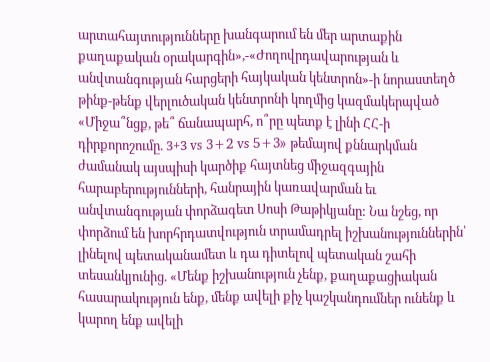արտահայտությունները խանգարում են մեր արտաքին քաղաքական օրակարգին»,-«Ժողովրդավարության և անվտանգության հարցերի հայկական կենտրոն»-ի նորաստեղծ թինք-թենք վերլուծական կենտրոնի կողմից կազմակերպված «Միջա՞նցք, թե՞ ճանապարհ, ո՞րը պետք է լինի ՀՀ-ի դիրքորոշումը. 3+3 vs 3+2 vs 5+3» թեմայով քննարկման ժամանակ այսպիսի կարծիք հայտնեց միջազգային հարաբերությունների, հանրային կառավարման եւ անվտանգության փորձագետ Սոսի Թաթիկյանը: Նա նշեց, որ փորձում են խորհրդատվություն տրամադրել իշխանություններին՝ լինելով պետականամետ և դա դիտելով պետական շահի տեսանկյունից. «Մենք իշխանություն չենք, քաղաքացիական հասարակություն ենք, մենք ավելի քիչ կաշկանդումներ ունենք և կարող ենք ավելի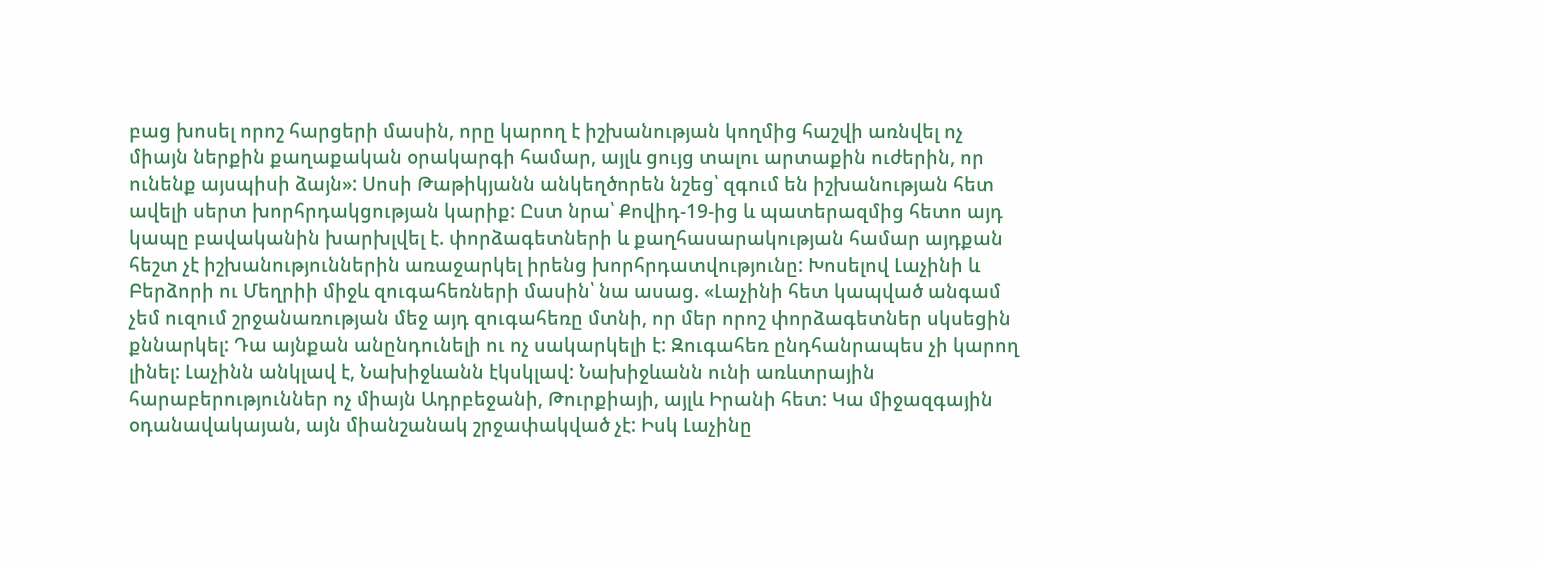բաց խոսել որոշ հարցերի մասին, որը կարող է իշխանության կողմից հաշվի առնվել ոչ միայն ներքին քաղաքական օրակարգի համար, այլև ցույց տալու արտաքին ուժերին, որ ունենք այսպիսի ձայն»: Սոսի Թաթիկյանն անկեղծորեն նշեց՝ զգում են իշխանության հետ ավելի սերտ խորհրդակցության կարիք: Ըստ նրա՝ Քովիդ-19-ից և պատերազմից հետո այդ կապը բավականին խարխլվել է. փորձագետների և քաղհասարակության համար այդքան հեշտ չէ իշխանություններին առաջարկել իրենց խորհրդատվությունը: Խոսելով Լաչինի և Բերձորի ու Մեղրիի միջև զուգահեռների մասին՝ նա ասաց. «Լաչինի հետ կապված անգամ չեմ ուզում շրջանառության մեջ այդ զուգահեռը մտնի, որ մեր որոշ փորձագետներ սկսեցին քննարկել: Դա այնքան անընդունելի ու ոչ սակարկելի է: Զուգահեռ ընդհանրապես չի կարող լինել: Լաչինն անկլավ է, Նախիջևանն էկսկլավ: Նախիջևանն ունի առևտրային հարաբերություններ ոչ միայն Ադրբեջանի, Թուրքիայի, այլև Իրանի հետ: Կա միջազգային օդանավակայան, այն միանշանակ շրջափակված չէ: Իսկ Լաչինը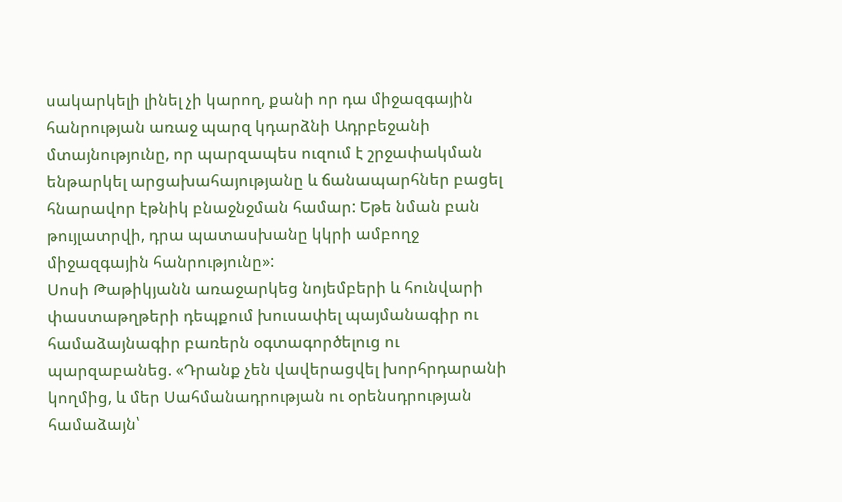սակարկելի լինել չի կարող, քանի որ դա միջազգային հանրության առաջ պարզ կդարձնի Ադրբեջանի մտայնությունը, որ պարզապես ուզում է շրջափակման ենթարկել արցախահայությանը և ճանապարհներ բացել հնարավոր էթնիկ բնաջնջման համար: Եթե նման բան թույլատրվի, դրա պատասխանը կկրի ամբողջ միջազգային հանրությունը»:
Սոսի Թաթիկյանն առաջարկեց նոյեմբերի և հունվարի փաստաթղթերի դեպքում խուսափել պայմանագիր ու համաձայնագիր բառերն օգտագործելուց ու պարզաբանեց. «Դրանք չեն վավերացվել խորհրդարանի կողմից, և մեր Սահմանադրության ու օրենսդրության համաձայն՝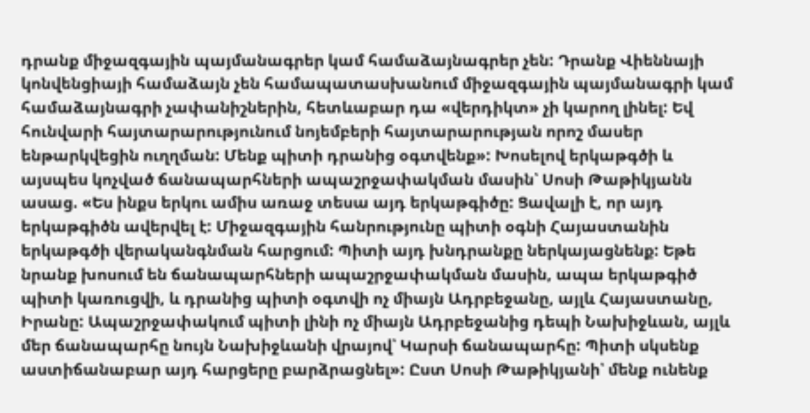դրանք միջազգային պայմանագրեր կամ համաձայնագրեր չեն: Դրանք Վիեննայի կոնվենցիայի համաձայն չեն համապատասխանում միջազգային պայմանագրի կամ համաձայնագրի չափանիշներին, հետևաբար դա «վերդիկտ» չի կարող լինել: Եվ հունվարի հայտարարությունում նոյեմբերի հայտարարության որոշ մասեր ենթարկվեցին ուղղման: Մենք պիտի դրանից օգտվենք»: Խոսելով երկաթգծի և այսպես կոչված ճանապարհների ապաշրջափակման մասին՝ Սոսի Թաթիկյանն ասաց. «Ես ինքս երկու ամիս առաջ տեսա այդ երկաթգիծը: Ցավալի է, որ այդ երկաթգիծն ավերվել է: Միջազգային հանրությունը պիտի օգնի Հայաստանին երկաթգծի վերականգնման հարցում: Պիտի այդ խնդրանքը ներկայացնենք: Եթե նրանք խոսում են ճանապարհների ապաշրջափակման մասին, ապա երկաթգիծ պիտի կառուցվի, և դրանից պիտի օգտվի ոչ միայն Ադրբեջանը, այլև Հայաստանը, Իրանը: Ապաշրջափակում պիտի լինի ոչ միայն Ադրբեջանից դեպի Նախիջևան, այլև մեր ճանապարհը նույն Նախիջևանի վրայով՝ Կարսի ճանապարհը: Պիտի սկսենք աստիճանաբար այդ հարցերը բարձրացնել»: Ըստ Սոսի Թաթիկյանի՝ մենք ունենք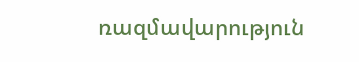ռազմավարություն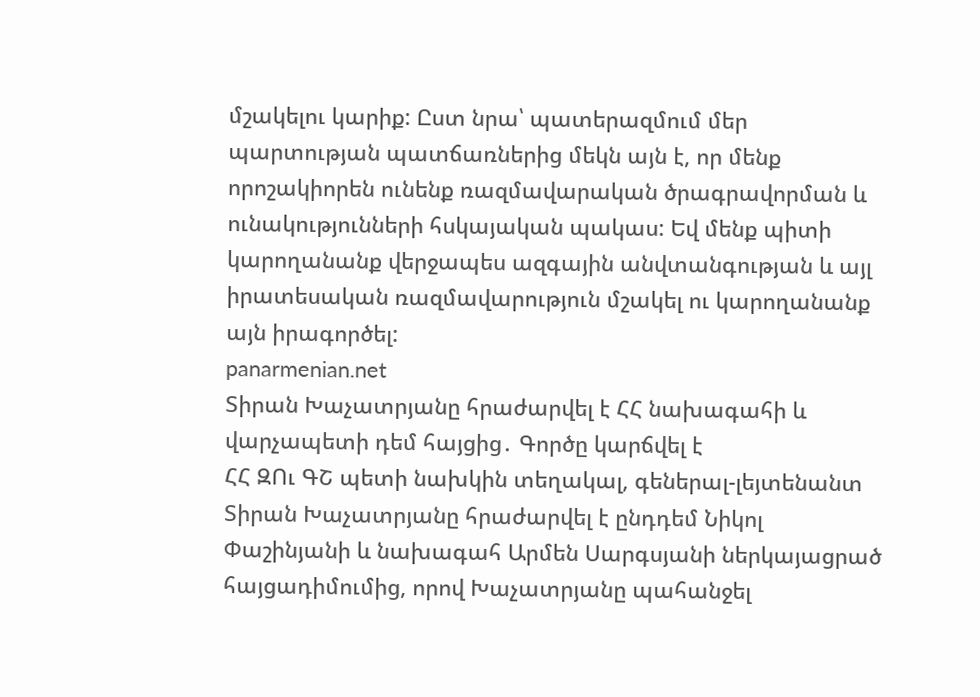մշակելու կարիք: Ըստ նրա՝ պատերազմում մեր պարտության պատճառներից մեկն այն է, որ մենք որոշակիորեն ունենք ռազմավարական ծրագրավորման և ունակությունների հսկայական պակաս: Եվ մենք պիտի կարողանանք վերջապես ազգային անվտանգության և այլ իրատեսական ռազմավարություն մշակել ու կարողանանք այն իրագործել:
panarmenian.net
Տիրան Խաչատրյանը հրաժարվել է ՀՀ նախագահի և վարչապետի դեմ հայցից․ Գործը կարճվել է
ՀՀ ԶՈւ ԳՇ պետի նախկին տեղակալ, գեներալ-լեյտենանտ Տիրան Խաչատրյանը հրաժարվել է ընդդեմ Նիկոլ Փաշինյանի և նախագահ Արմեն Սարգսյանի ներկայացրած հայցադիմումից, որով Խաչատրյանը պահանջել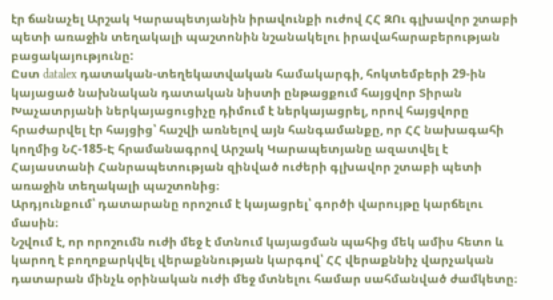էր ճանաչել Արշակ Կարապետյանին իրավունքի ուժով ՀՀ ԶՈւ գլխավոր շտաբի պետի առաջին տեղակալի պաշտոնին նշանակելու իրավահարաբերության բացակայությունը:
Ըստ datalex դատական-տեղեկատվական համակարգի, հոկտեմբերի 29-ին կայացած նախնական դատական նիստի ընթացքում հայցվոր Տիրան Խաչատրյանի ներկայացուցիչը դիմում է ներկայացրել, որով հայցվորը հրաժարվել էր հայցից՝ հաշվի առնելով այն հանգամանքը, որ ՀՀ նախագահի կողմից ՆՀ-185-Է հրամանագրով Արշակ Կարապետյանը ազատվել է Հայաստանի Հանրապետության զինված ուժերի գլխավոր շտաբի պետի առաջին տեղակալի պաշտոնից։
Արդյունքում՝ դատարանը որոշում է կայացրել՝ գործի վարույթը կարճելու մասին։
Նշվում է, որ որոշումն ուժի մեջ է մտնում կայացման պահից մեկ ամիս հետո և կարող է բողոքարկվել վերաքննության կարգով՝ ՀՀ վերաքննիչ վարչական դատարան մինչև օրինական ուժի մեջ մտնելու համար սահմանված ժամկետը։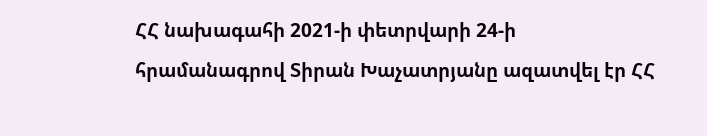ՀՀ նախագահի 2021-ի փետրվարի 24-ի հրամանագրով Տիրան Խաչատրյանը ազատվել էր ՀՀ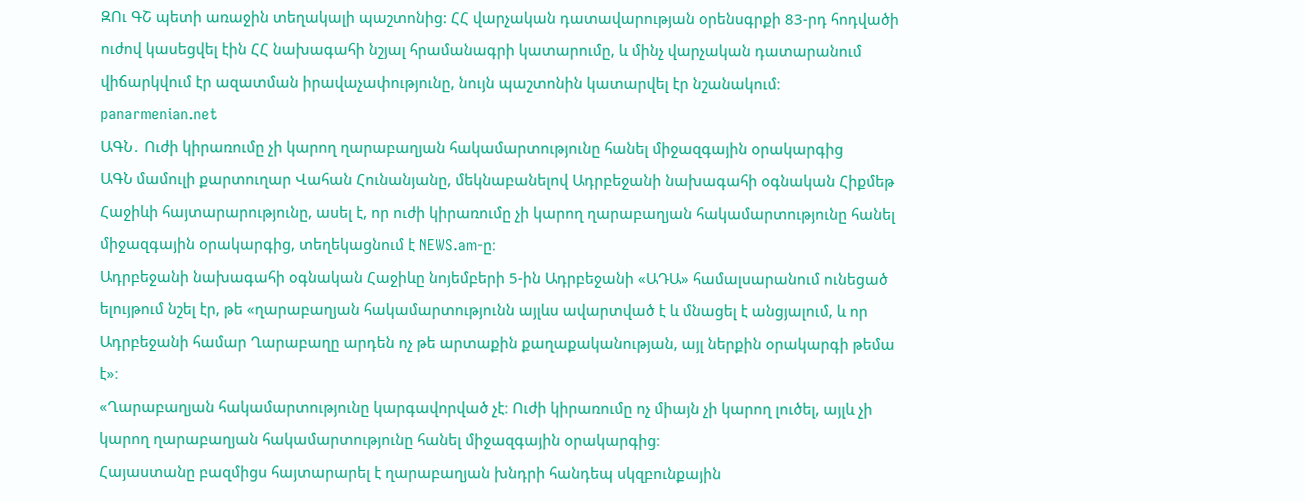ԶՈւ ԳՇ պետի առաջին տեղակալի պաշտոնից: ՀՀ վարչական դատավարության օրենսգրքի 83-րդ հոդվածի ուժով կասեցվել էին ՀՀ նախագահի նշյալ հրամանագրի կատարումը, և մինչ վարչական դատարանում վիճարկվում էր ազատման իրավաչափությունը, նույն պաշտոնին կատարվել էր նշանակում։
panarmenian.net
ԱԳՆ․ Ուժի կիրառումը չի կարող ղարաբաղյան հակամարտությունը հանել միջազգային օրակարգից
ԱԳՆ մամուլի քարտուղար Վահան Հունանյանը, մեկնաբանելով Ադրբեջանի նախագահի օգնական Հիքմեթ Հաջիևի հայտարարությունը, ասել է, որ ուժի կիրառումը չի կարող ղարաբաղյան հակամարտությունը հանել միջազգային օրակարգից, տեղեկացնում է NEWS.am-ը։
Ադրբեջանի նախագահի օգնական Հաջիևը նոյեմբերի 5-ին Ադրբեջանի «ԱԴԱ» համալսարանում ունեցած ելույթում նշել էր, թե «ղարաբաղյան հակամարտությունն այլևս ավարտված է և մնացել է անցյալում, և որ Ադրբեջանի համար Ղարաբաղը արդեն ոչ թե արտաքին քաղաքականության, այլ ներքին օրակարգի թեմա է»։
«Ղարաբաղյան հակամարտությունը կարգավորված չէ։ Ուժի կիրառումը ոչ միայն չի կարող լուծել, այլև չի կարող ղարաբաղյան հակամարտությունը հանել միջազգային օրակարգից։
Հայաստանը բազմիցս հայտարարել է ղարաբաղյան խնդրի հանդեպ սկզբունքային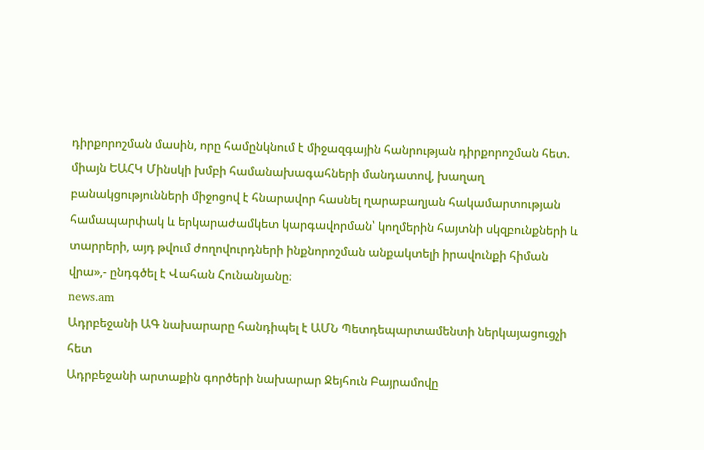դիրքորոշման մասին, որը համընկնում է միջազգային հանրության դիրքորոշման հետ. միայն ԵԱՀԿ Մինսկի խմբի համանախագահների մանդատով, խաղաղ բանակցությունների միջոցով է հնարավոր հասնել ղարաբաղյան հակամարտության համապարփակ և երկարաժամկետ կարգավորման՝ կողմերին հայտնի սկզբունքների և տարրերի, այդ թվում ժողովուրդների ինքնորոշման անքակտելի իրավունքի հիման վրա»,- ընդգծել է Վահան Հունանյանը։
news.am
Ադրբեջանի ԱԳ նախարարը հանդիպել է ԱՄՆ Պետդեպարտամենտի ներկայացուցչի հետ
Ադրբեջանի արտաքին գործերի նախարար Ջեյհուն Բայրամովը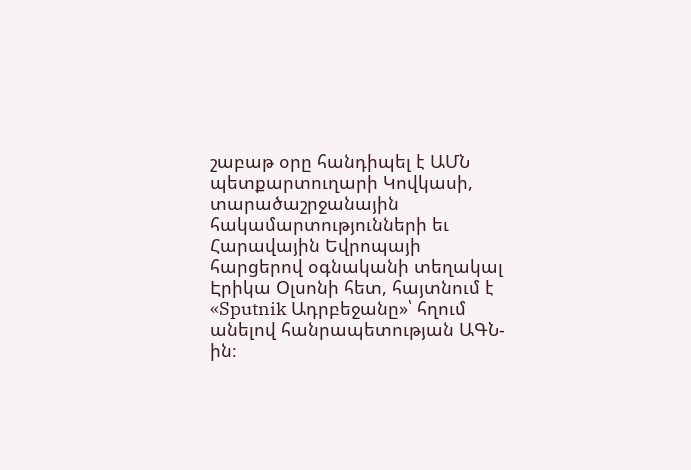շաբաթ օրը հանդիպել է ԱՄՆ պետքարտուղարի Կովկասի, տարածաշրջանային հակամարտությունների եւ Հարավային Եվրոպայի հարցերով օգնականի տեղակալ Էրիկա Օլսոնի հետ, հայտնում է «Sputnik Ադրբեջանը»՝ հղում անելով հանրապետության ԱԳՆ-ին։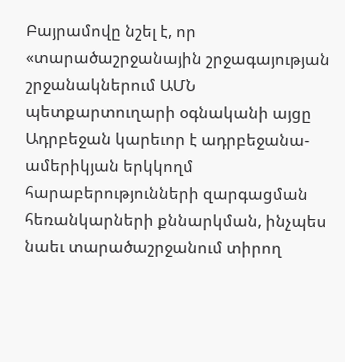Բայրամովը նշել է, որ «տարածաշրջանային շրջագայության շրջանակներում ԱՄՆ պետքարտուղարի օգնականի այցը Ադրբեջան կարեւոր է ադրբեջանա-ամերիկյան երկկողմ հարաբերությունների զարգացման հեռանկարների քննարկման, ինչպես նաեւ տարածաշրջանում տիրող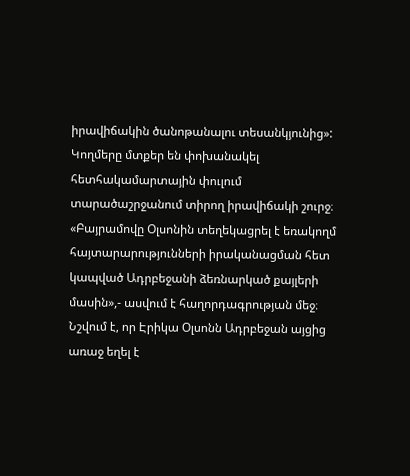իրավիճակին ծանոթանալու տեսանկյունից»:
Կողմերը մտքեր են փոխանակել հետհակամարտային փուլում տարածաշրջանում տիրող իրավիճակի շուրջ։
«Բայրամովը Օլսոնին տեղեկացրել է եռակողմ հայտարարությունների իրականացման հետ կապված Ադրբեջանի ձեռնարկած քայլերի մասին»,- ասվում է հաղորդագրության մեջ։
Նշվում է, որ Էրիկա Օլսոնն Ադրբեջան այցից առաջ եղել է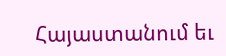Հայաստանում եւ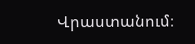Վրաստանում։